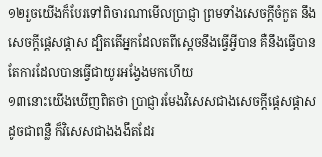១២រួចយើងក៏បែរទៅពិចារណាមើលប្រាជ្ញា ព្រមទាំងសេចក្ដីចំកួត នឹងសេចក្ដីផ្តេសផ្តាស ដ្បិតតើអ្នកដែលតពីស្តេចនឹងធ្វើអ្វីបាន គឺនឹងធ្វើបានតែការដែលបានធ្វើជាយូរអង្វែងមកហើយ
១៣នោះយើងឃើញពិតថា ប្រាជ្ញារមែងវិសេសជាងសេចក្ដីផ្តេសផ្តាស ដូចជាពន្លឺ ក៏វិសេសជាងងងឹតដែរ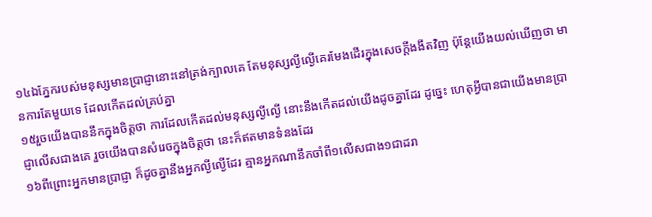១៤ឯភ្នែករបស់មនុស្សមានប្រាជ្ញានោះនៅត្រង់ក្បាលគេ តែមនុស្សល្ងីល្ងើគេរមែងដើរក្នុងសេចក្ដីងងឹតវិញ ប៉ុន្តែយើងយល់ឃើញថា មានការតែមួយទេ ដែលកើតដល់គ្រប់គ្នា
១៥រួចយើងបាននឹកក្នុងចិត្តថា ការដែលកើតដល់មនុស្សល្ងីល្ងើ នោះនឹងកើតដល់យើងដូចគ្នាដែរ ដូច្នេះ ហេតុអ្វីបានជាយើងមានប្រាជ្ញាលើសជាងគេ រួចយើងបានសំរេចក្នុងចិត្តថា នេះក៏ឥតមានទំនងដែរ
១៦ពីព្រោះអ្នកមានប្រាជ្ញា ក៏ដូចគ្នានឹងអ្នកល្ងីល្ងើដែរ គ្មានអ្នកណានឹកចាំពី១លើសជាង១ជាដរា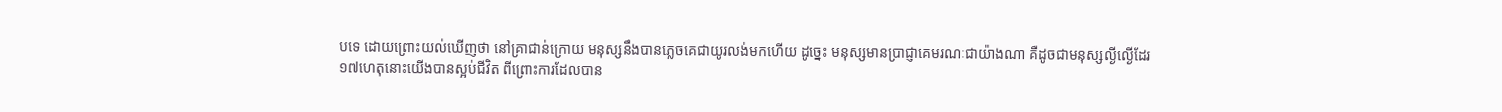បទេ ដោយព្រោះយល់ឃើញថា នៅគ្រាជាន់ក្រោយ មនុស្សនឹងបានភ្លេចគេជាយូរលង់មកហើយ ដូច្នេះ មនុស្សមានប្រាជ្ញាគេមរណៈជាយ៉ាងណា គឺដូចជាមនុស្សល្ងីល្ងើដែរ
១៧ហេតុនោះយើងបានស្អប់ជីវិត ពីព្រោះការដែលបាន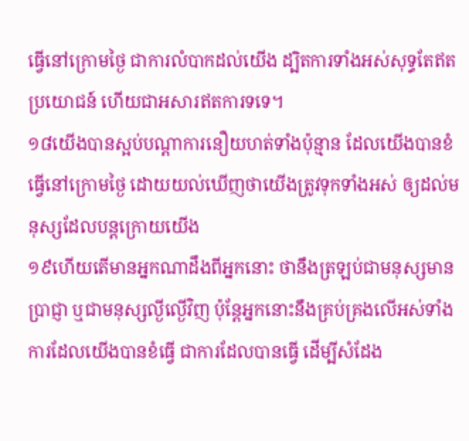ធ្វើនៅក្រោមថ្ងៃ ជាការលំបាកដល់យើង ដ្បិតការទាំងអស់សុទ្ធតែឥតប្រយោជន៍ ហើយជាអសារឥតការទទេ។
១៨យើងបានស្អប់បណ្តាការនឿយហត់ទាំងប៉ុន្មាន ដែលយើងបានខំធ្វើនៅក្រោមថ្ងៃ ដោយយល់ឃើញថាយើងត្រូវទុកទាំងអស់ ឲ្យដល់មនុស្សដែលបន្តក្រោយយើង
១៩ហើយតើមានអ្នកណាដឹងពីអ្នកនោះ ថានឹងត្រឡប់ជាមនុស្សមានប្រាជ្ញា ឬជាមនុស្សល្ងីល្ងើវិញ ប៉ុន្តែអ្នកនោះនឹងគ្រប់គ្រងលើអស់ទាំងការដែលយើងបានខំធ្វើ ជាការដែលបានធ្វើ ដើម្បីសំដែង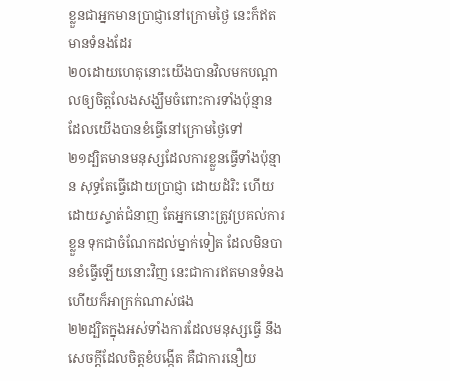ខ្លួនជាអ្នកមានប្រាជ្ញានៅក្រោមថ្ងៃ នេះក៏ឥតមានទំនងដែរ
២០ដោយហេតុនោះយើងបានវិលមកបណ្តាលឲ្យចិត្តលែងសង្ឃឹមចំពោះការទាំងប៉ុន្មាន ដែលយើងបានខំធ្វើនៅក្រោមថ្ងៃទៅ
២១ដ្បិតមានមនុស្សដែលការខ្លួនធ្វើទាំងប៉ុន្មាន សុទ្ធតែធ្វើដោយប្រាជ្ញា ដោយដំរិះ ហើយដោយស្ទាត់ជំនាញ តែអ្នកនោះត្រូវប្រគល់ការខ្លួន ទុកជាចំណែកដល់ម្នាក់ទៀត ដែលមិនបានខំធ្វើឡើយនោះវិញ នេះជាការឥតមានទំនង ហើយក៏អាក្រក់ណាស់ផង
២២ដ្បិតក្នុងអស់ទាំងការដែលមនុស្សធ្វើ នឹងសេចក្ដីដែលចិត្តខំបង្កើត គឺជាការនឿយ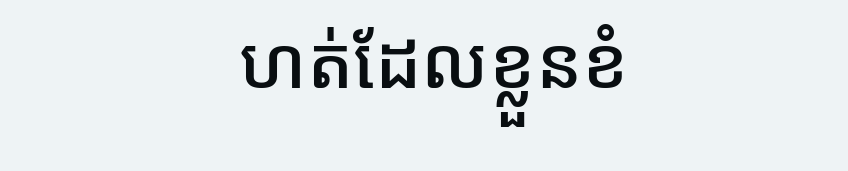ហត់ដែលខ្លួនខំ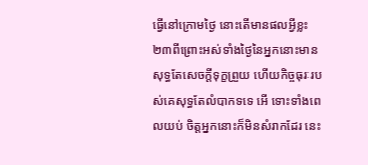ធ្វើនៅក្រោមថ្ងៃ នោះតើមានផលអ្វីខ្លះ
២៣ពីព្រោះអស់ទាំងថ្ងៃនៃអ្នកនោះមានសុទ្ធតែសេចក្ដីទុក្ខព្រួយ ហើយកិច្ចធុរៈរបស់គេសុទ្ធតែលំបាកទទេ អើ ទោះទាំងពេលយប់ ចិត្តអ្នកនោះក៏មិនសំរាកដែរ នេះ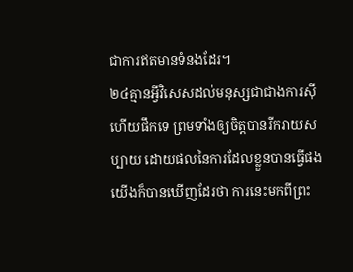ជាការឥតមានទំនងដែរ។
២៤គ្មានអ្វីវិសេសដល់មនុស្សជាជាងការស៊ីហើយផឹកទេ ព្រមទាំងឲ្យចិត្តបានរីករាយសប្បាយ ដោយផលនៃការដែលខ្លួនបានធ្វើផង យើងក៏បានឃើញដែរថា ការនេះមកពីព្រះ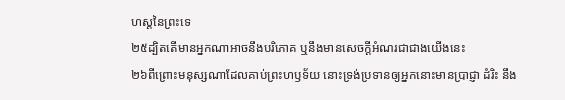ហស្តនៃព្រះទេ
២៥ដ្បិតតើមានអ្នកណាអាចនឹងបរិភោគ ឬនឹងមានសេចក្ដីអំណរជាជាងយើងនេះ
២៦ពីព្រោះមនុស្សណាដែលគាប់ព្រះហឫទ័យ នោះទ្រង់ប្រទានឲ្យអ្នកនោះមានប្រាជ្ញា ដំរិះ នឹង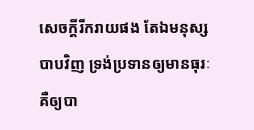សេចក្ដីរីករាយផង តែឯមនុស្សបាបវិញ ទ្រង់ប្រទានឲ្យមានធុរៈ គឺឲ្យបា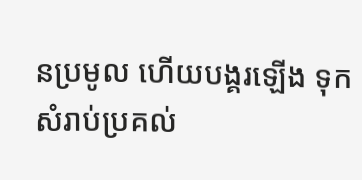នប្រមូល ហើយបង្គរឡើង ទុកសំរាប់ប្រគល់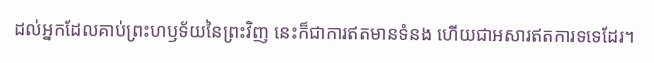ដល់អ្នកដែលគាប់ព្រះហឫទ័យនៃព្រះវិញ នេះក៏ជាការឥតមានទំនង ហើយជាអសារឥតការទទេដែរ។